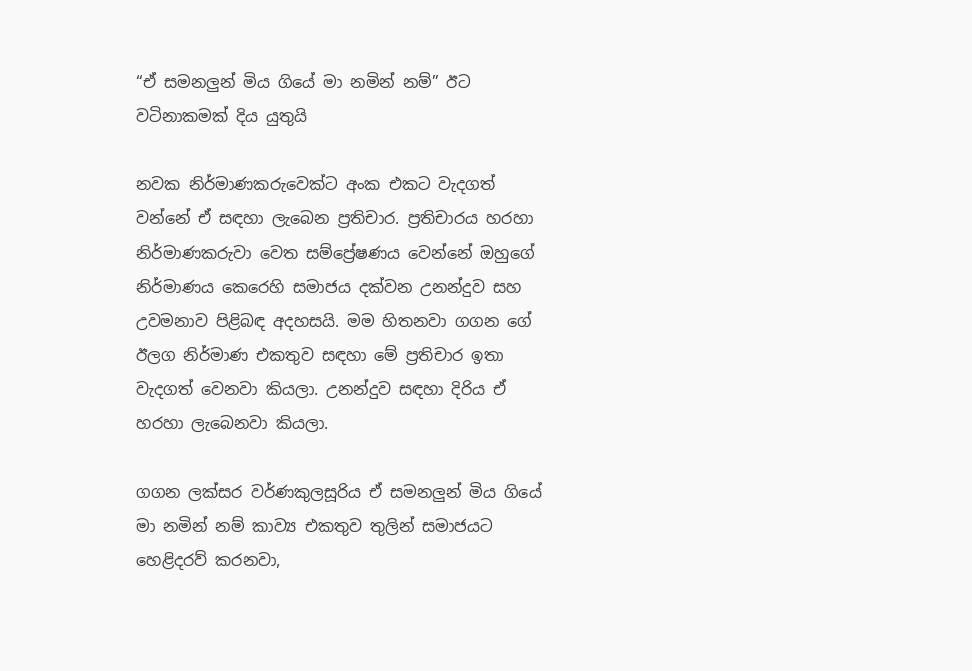“ඒ සමනලුන් මිය ගියේ මා නමින් නම්” ඊට වටිනාකමක් දිය යුතුයි

නවක නිර්මාණකරුවෙක්ට අංක එකට වැදගත් වන්නේ ඒ සඳහා ලැබෙන ප්‍රතිචාර. ප්‍රතිචාරය හරහා නිර්මාණකරුවා වෙත සම්ප්‍රේෂණය වෙන්නේ ඔහුගේ නිර්මාණය කෙරෙහි සමාජය දක්වන උනන්දුව සහ උවමනාව පිළිබඳ අදහසයි. මම හිතනවා ගගන ගේ ඊලග නිර්මාණ එකතුව සඳහා මේ ප්‍රතිචාර ඉතා වැදගත් වෙනවා කියලා. උනන්දුව සඳහා දිරිය ඒ හරහා ලැබෙනවා කියලා.

ගගන ලක්සර වර්ණකුලසූරිය ඒ සමනලුන් මිය ගියේ මා නමින් නම් කාව්‍ය එකතුව තුලින් සමාජයට හෙළිදරව් කරනවා,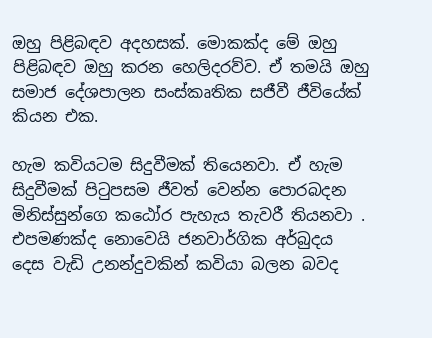ඔහු පිළිබඳව අදහසක්. මොකක්ද මේ ඔහු පිළිබඳව ඔහු කරන හෙලිදරව්ව. ඒ තමයි ඔහු සමාජ දේශපාලන සංස්කෘතික සජීවී ජීවියේක් කියන එක.

හැම කවියටම සිදුවීමක් තියෙනවා. ඒ හැම සිදුවීමක් පිටුපසම ජීවත් වෙන්න පොරබදන මිනිස්සුන්ගෙ කඨෝර පැහැය තැවරී තියනවා . එපමණක්ද නොවෙයි ජනවාර්ගික අර්බුදය දෙස වැඩි උනන්දුවකින් කවියා බලන බවද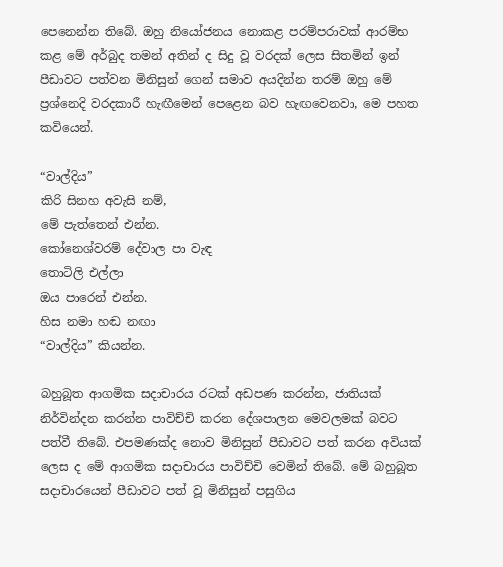පෙනෙන්න තිබේ. ඔහු නියෝජනය නොකළ පරම්පරාවක් ආරම්භ කළ මේ අර්බුද තමන් අතින් ද සිදු වූ වරදක් ලෙස සිතමින් ඉන් පීඩාවට පත්වන මිනිසුන් ගෙන් සමාව අයදින්න තරම් ඔහු මේ ප්‍රශ්නෙදි වරදකාරී හැඟීමෙන් පෙළෙන බව හැඟවෙනවා, මෙ පහත කවියෙන්.

“වාල්දිය”
කිරි සිනහ අවැසි නම්,
මේ පැත්තෙන් එන්න.
කෝනෙශ්වරම් දේවාල පා වැඳ
තොටිලි එල්ලා
ඔය පාරෙන් එන්න.
හිස නමා හඬ නඟා
“වාල්දිය” කියන්න.

බහුබූත ආගමික සදාචාරය රටක් අඩපණ කරන්න, ජාතියක් නිර්වින්දන කරන්න පාවිච්චි කරන දේශපාලන මෙවලමක් බවට පත්වී තිබේ. එපමණක්ද නොව මිනිසුන් පීඩාවට පත් කරන අවියක් ලෙස ද මේ ආගමික සදාචාරය පාවිච්චි වෙමින් තිබේ. මේ බහුබූත සදාචාරයෙන් පීඩාවට පත් වූ මිනිසුන් පසුගිය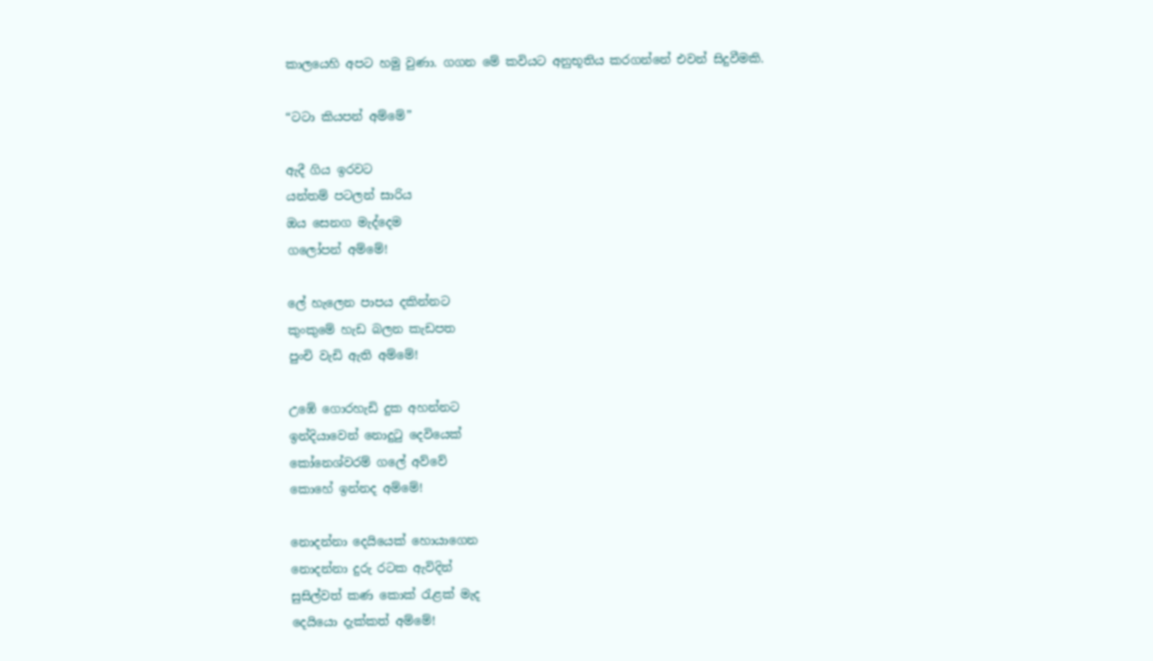කාලයෙහි අපට හමු වුණා. ගගන මේ කවියට අනුභූතිය කරගන්නේ එවන් සිදුවීමකි.

“ටටා කියපන් අම්මේ”

ඇදී ගිය ඉරවට
යන්තම් පටලන් සාරිය
ඔය සෙනග මැද්දෙම
ගලෝපන් අම්මේ!

ලේ හැලෙන පාපය දකින්නට
කුංකුමේ හැඩ බලන කැඩපත
පුංචි වැඩි ඇති අම්මේ!

උඹේ ගොරහැඩි දුක අහන්නට
ඉන්දියාවෙන් නොදුටු දෙවියෙක්
කෝනෙශ්වරම් ගලේ අව්වේ
කොහේ ඉන්නද අම්මේ!

නොදන්නා දෙයියෙක් හොයාගෙන
නොදන්නා දුරු රටක ඇවිදින්
සුසිල්වත් කණ කොක් රැළක් මැද
දෙයියො දැක්කත් අම්මේ!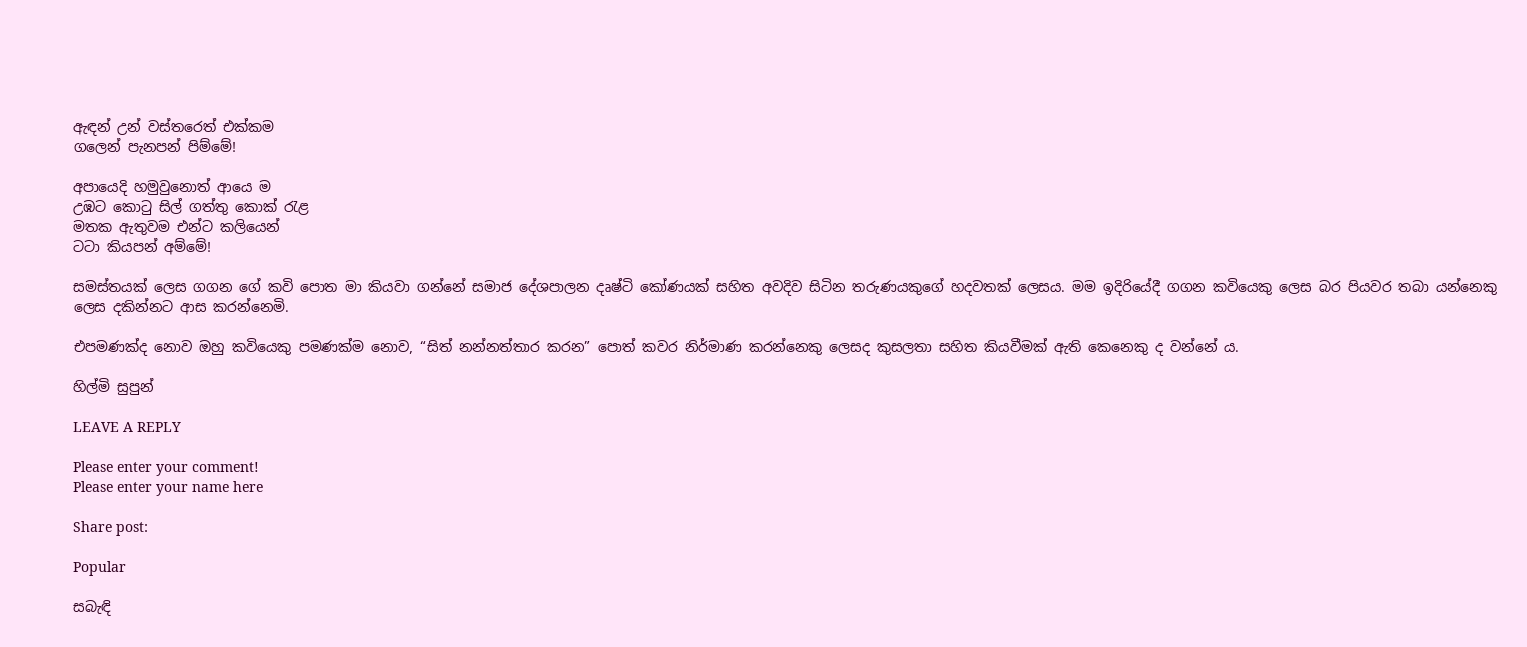ඇඳන් උන් වස්තරෙත් එක්කම
ගලෙන් පැනපන් පිම්මේ!

අපායෙදි හමුවුනොත් ආයෙ ම
උඹට කොටු සිල් ගත්තු කොක් රැළ
මතක ඇතුවම එන්ට කලියෙන්
ටටා කියපන් අම්මේ!

සමස්තයක් ලෙස ගගන ගේ කවි පොත මා කියවා ගන්නේ සමාජ දේශපාලන දෘෂ්ටි කෝණයක් සහිත අවදිව සිටින තරුණයකුගේ හදවතක් ලෙසය. මම ඉදිරියේදී ගගන කවියෙකු ලෙස බර පියවර තබා යන්නෙකු ලෙස දකින්නට ආස කරන්නෙමි.

එපමණක්ද නොව ඔහු කවියෙකු පමණක්ම නොව, “සිත් නන්නත්තාර කරන” පොත් කවර නිර්මාණ කරන්නෙකු ලෙසද කුසලතා සහිත කියවීමක් ඇති කෙනෙකු ද වන්නේ ය.

හිල්මි සුපුන්

LEAVE A REPLY

Please enter your comment!
Please enter your name here

Share post:

Popular

සබැඳි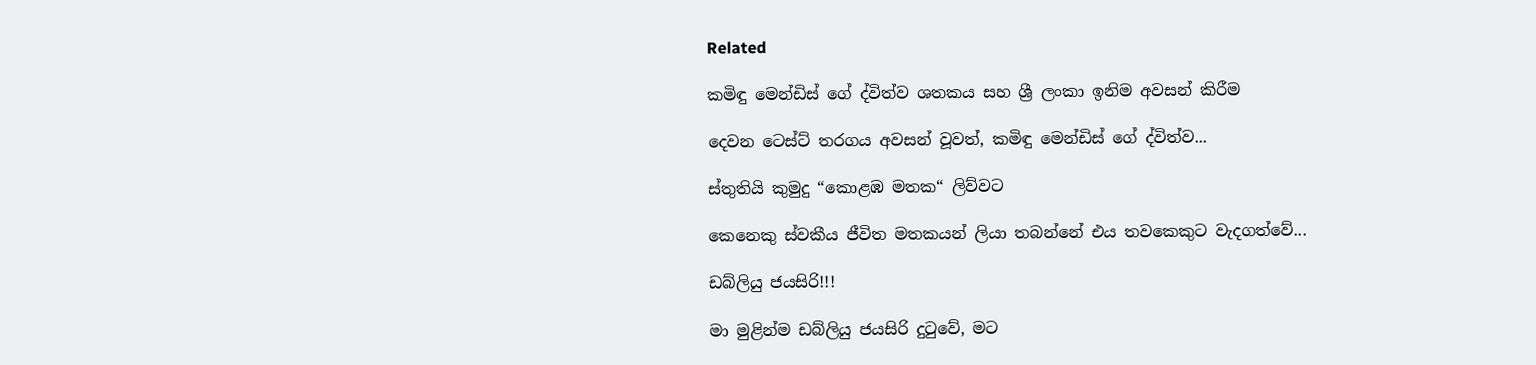Related

කමිඳු මෙන්ඩිස් ගේ ද්විත්ව ශතකය සහ ශ්‍රී ලංකා ඉනිම අවසන් කිරීම

දෙවන ටෙස්ට් තරගය අවසන් වූවත්, කමිඳු මෙන්ඩිස් ගේ ද්විත්ව...

ස්තුතියි කුමුදු “කොළඹ මතක“ ලිව්වට

කෙනෙකු ස්වකීය ජීවිත මතකයන් ලියා තබන්නේ එය තවකෙකුට වැදගත්වේ...

ඩබ්ලියු ජයසිරි!!!

මා මුළින්ම ඩබ්ලියු ජයසිරි දුටුවේ, මට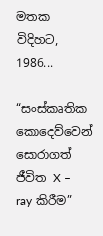මතක විදිහට, 1986...

“සංස්කෘතික කොදෙව්වෙන් සොරාගත් ජීවිත X – ray කිරීම”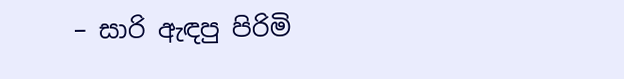– සාරි ඇඳපු පිරිමි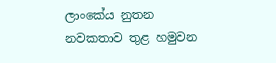ලාංකේය නුතන නවකතාව තුළ හමුවන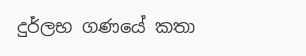දුර්ලභ ගණයේ කතා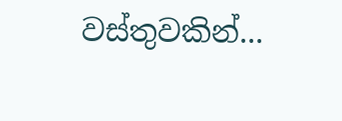වස්තුවකින්...